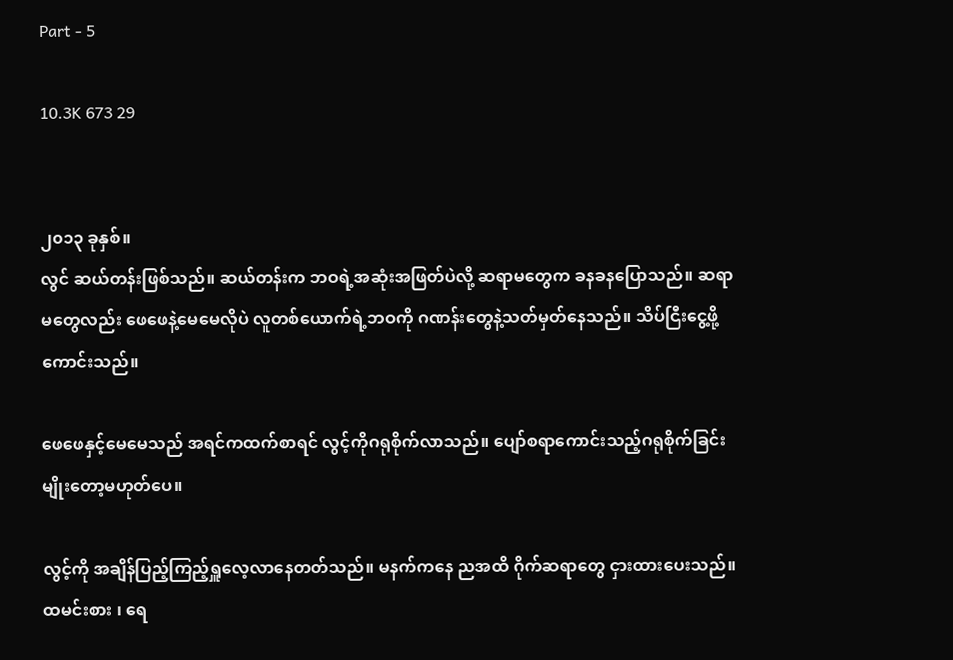Part - 5

10.3K 673 29


၂၀၁၃ ခုနှစ်။
လွင် ဆယ်တန်းဖြစ်သည်။ ဆယ်တန်းက ဘဝရဲ့အဆုံးအဖြတ်ပဲလို့ ဆရာမတွေက ခနခနပြောသည်။ ဆရာမတွေလည်း ဖေဖေနဲ့မေမေလိုပဲ လူတစ်ယောက်ရဲ့ဘဝကို ဂဏန်းတွေနဲ့သတ်မှတ်နေသည်။ သိပ်ငြီးငွေ့ဖို့ကောင်းသည်။

ဖေဖေနှင့်မေမေသည် အရင်ကထက်စာရင် လွင့်ကိုဂရုစိုက်လာသည်။ ပျော်စရာကောင်းသည့်ဂရုစိုက်ခြင်းမျိုးတော့မဟုတ်ပေ။

လွင့်ကို အချိန်ပြည့်ကြည့်ရှူလေ့လာနေတတ်သည်။ မနက်ကနေ ညအထိ ဂိုက်ဆရာတွေ ငှားထားပေးသည်။ ထမင်းစား ၊ ရေ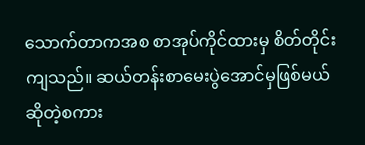သောက်တာကအစ စာအုပ်ကိုင်ထားမှ စိတ်တိုင်းကျသည်။ ဆယ်တန်းစာမေးပွဲအောင်မှဖြစ်မယ် ဆိုတဲ့စကား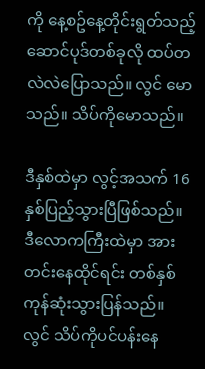ကို နေ့စဥ်နေ့တိုင်းရွတ်သည့်ဆောင်ပုဒ်တစ်ခုလို ထပ်တလဲလဲပြောသည်။ လွင် မောသည်။ သိပ်ကိုမောသည်။

ဒီနှစ်ထဲမှာ လွင့်အသက် 16 နှစ်ပြည့်သွားပြီဖြစ်သည်။ ဒီလောကကြီးထဲမှာ အားတင်းနေထိုင်ရင်း တစ်နှစ်ကုန်ဆုံးသွားပြန်သည်။ လွင် သိပ်ကိုပင်ပန်းနေ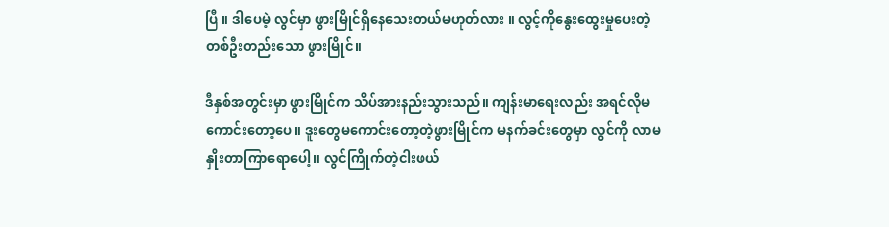ပြီ။ ဒါပေမဲ့ လွင်မှာ ဖွားမြိုင်ရှိနေသေးတယ်မဟုတ်လား ။ လွင့်ကိုနွေးထွေးမှုပေးတဲ့ တစ်ဦးတည်းသော ဖွားမြိုင်။

ဒီနှစ်အတွင်းမှာ ဖွားမြိုင်က သိပ်အားနည်းသွားသည်။ ကျန်းမာရေးလည်း အရင်လိုမကောင်းတော့ပေ။ ဒူးတွေမကောင်းတော့တဲ့ဖွားမြိုင်က မနက်ခင်းတွေမှာ လွင်ကို လာမနှိုးတာကြာရောပေါ့။ လွင်ကြိုက်တဲ့ငါးဖယ်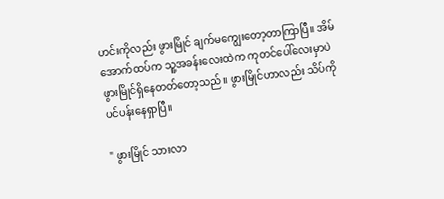ဟင်းကိုလည်း ဖွားမြိုင် ချက်မကျွေးတော့တာကြာပြီ။ အိမ်အောက်ထပ်က သူ့အခန်းလေးထဲက ကုတင်ပေါ်လေးမှာပဲ ဖွားမြိုင်ရှိနေတတ်တော့သည်။ ဖွားမြိုင်ဟာလည်း သိပ်ကိုပင်ပန်းနေရှာပြီ။

" ဖွားမြိုင် သားလာ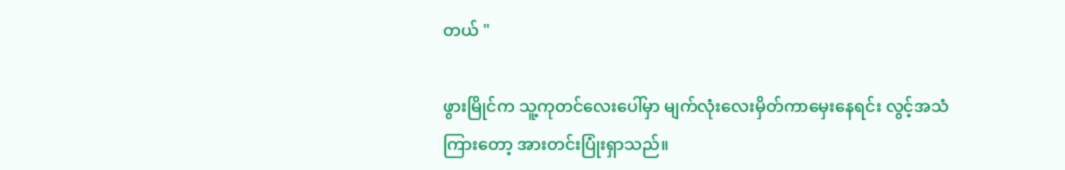တယ် "

ဖွားမြိုင်က သူ့ကုတင်လေးပေါ်မှာ မျက်လုံးလေးမှိတ်ကာမှေးနေရင်း လွင့်အသံကြားတော့ အားတင်းပြုံးရှာသည်။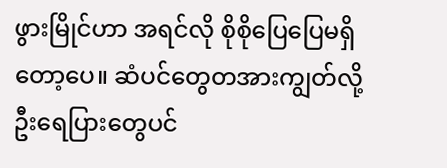ဖွားမြိုင်ဟာ အရင်လို စိုစိုပြေပြေမရှိတော့ပေ။ ဆံပင်တွေတအားကျွတ်လို့ ဦးရေပြားတွေပင်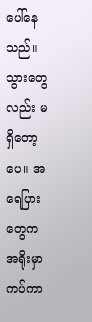ပေါ်နေသည်။ သွားတွေလည်း မရှိတော့ပေ။ အရေပြားတွေက အရိုးမှာကပ်ကာ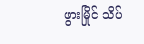ဖွားမြိုင် သိပ်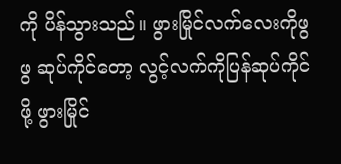ကို ပိန်သွားသည်။ ဖွားမြိုင်လက်လေးကိုဖွဖွ ဆုပ်ကိုင်တော့ လွင့်လက်ကိုပြန်ဆုပ်ကိုင်ဖို့ ဖွားမြိုင်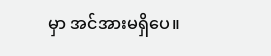မှာ အင်အားမရှိပေ။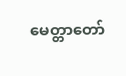မေတ္တာတော်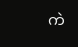ကဲ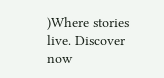)Where stories live. Discover now